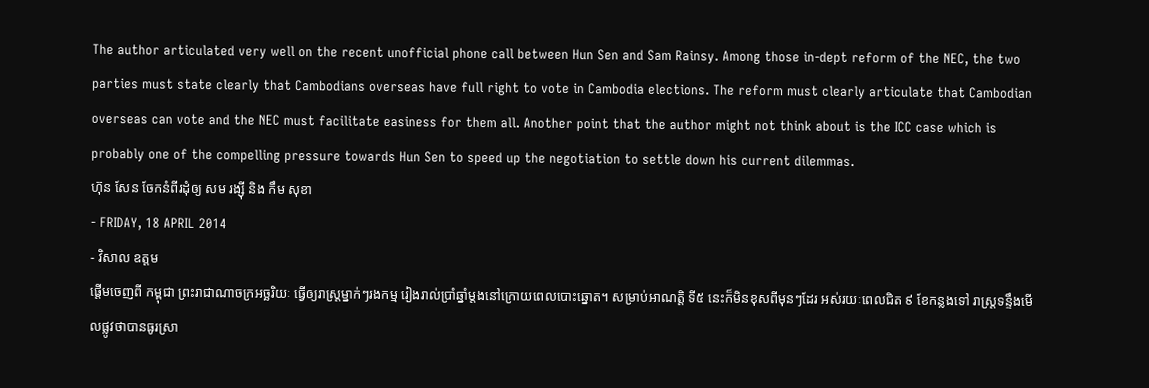The author articulated very well on the recent unofficial phone call between Hun Sen and Sam Rainsy. Among those in-dept reform of the NEC, the two parties must state clearly that Cambodians overseas have full right to vote in Cambodia elections. The reform must clearly articulate that Cambodian overseas can vote and the NEC must facilitate easiness for them all. Another point that the author might not think about is the ICC case which is probably one of the compelling pressure towards Hun Sen to speed up the negotiation to settle down his current dilemmas.
ហ៊ុន សែន ចែកនំពីរដុំឲ្យ សម រង្ស៊ី និង កឹម សុខា
- FRIDAY, 18 APRIL 2014
- វិសាល ឧត្តម
ផ្តើមចេញពី កម្ពុជា ព្រះរាជាណាចក្រអច្ឆរិយៈ ធ្វើឲ្យរាស្រ្តម្នាក់ៗរងកម្ម រៀងរាល់ប្រាំឆ្នាំម្តងនៅក្រោយពេលបោះឆ្នោត។ សម្រាប់អាណត្តិ ទី៥ នេះក៏មិនខុសពីមុនៗដែរ អស់រយៈពេលជិត ៩ ខែកន្លងទៅ រាស្រ្តទន្ទឹងមើលផ្លូវថាបានធូរស្រា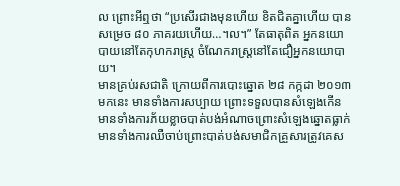ល ព្រោះអីឮថា “ប្រសើរជាងមុនហើយ ខិតជិតគ្នាហើយ បានសម្រេច ៨០ ភាគរយហើយ…។ល។” តែធាតុពិត អ្នកនយោបាយនៅតែកុហករាស្រ្ត ចំណែករាស្រ្តនៅតែជឿអ្នកនយោបាយ។
មានគ្រប់រសជាតិ ក្រោយពីការបោះឆ្នោត ២៨ កក្កដា ២០១៣ មកនេះ មានទាំងការសប្បាយ ព្រោះទទួលបានសំឡេងកើន មានទាំងការភ័យខ្លាចបាត់បង់អំណាចព្រោះសំឡេងឆ្នោតធ្លាក់ មានទាំងការឈឺចាប់ព្រោះបាត់បង់សមាជិកគ្រួសារត្រូវគេស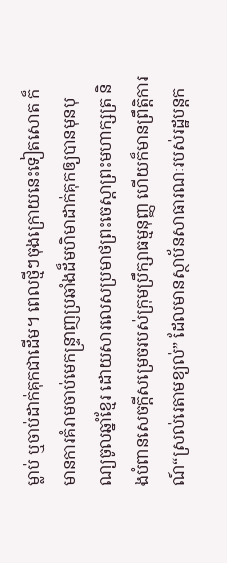ម្លាប់ ឬចាប់ដាក់គុកជាដើម។ ពេលថ្មីៗចុងក្រោយនេះទៀតសោត ក៏មានការគំរាមចាប់មេកន្ទ្រាញប្រឆាំងដ៏មហិមាដាក់គុកឲ្យបានមុនបុណ្យចូលឆ្នាំខ្មែរ ដោយសារលេសប្រមាថព្រះចេស្តាព្រះមហាក្សត្រ និងបំពានសេចក្តីសម្រេចរបស់ក្រុមប្រឹក្សាធម្មនុញ្ញ ហើយក៏មានព្រឹត្តិការណ៍“ស្រល់រេតាមខ្យល់” ដែលមានស្ថាប័នសាធារណៈរបស់រដ្ឋបន្តក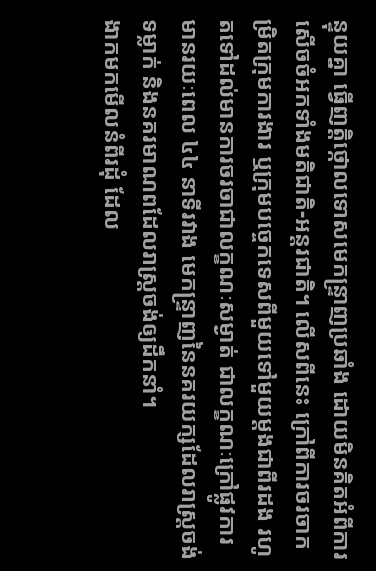ន្ទុយគ្នា ធ្វើញត្តិថ្កោលទោសមេកន្ទ្រាញប្រឆាំង ដោយមិនគិតអំពីការសើចចំអកទាំងមតិជាតិ-អន្តរជាតិ។ លើសពីនេះ ក្រៅពីការចរចាកម្រិតក្រុមការងារ ឬក្រុមបច្ចេកទេសពីមួយទៅមួយម្តងជាពីរដង រហូតទៅដល់មានការចរចាជាលក្ខណៈសម្ងាត់ ជាលក្ខណៈក្រៅផ្លូវការ មានរយៈពេល ៤៤ នាទីរវាង មេកន្ទ្រាញនៃនគរយក្សដែលរាស្ត្រចង់ទម្លាក់ និងនគរមាណពដែលរាស្ត្រចង់ឲ្យដឹកនាំ។
ងាកមកមើលនំពីរដុំ ដែល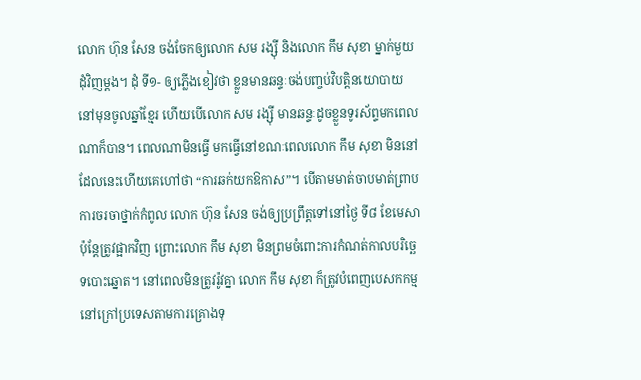លោក ហ៊ុន សែន ចង់ចែកឲ្យលោក សម រង្ស៊ី និងលោក កឹម សុខា ម្នាក់មួយដុំវិញម្តង។ ដុំ ទី១- ឲ្យភ្លើងខៀវថា ខ្លួនមានឆន្ទៈចង់បញ្ចប់វិបត្តិនយោបាយនៅមុនចូលឆ្នាំខ្មែរ ហើយបើលោក សម រង្ស៊ី មានឆន្ទៈដូចខ្លួនទូរស័ព្ទមកពេលណាក៏បាន។ ពេលណាមិនធ្វើ មកធ្វើនៅខណៈពេលលោក កឹម សុខា មិននៅដែលនេះហើយគេហៅថា “ការឆក់យកឱកាស”។ បើតាមមាត់ចាបមាត់ព្រាប ការចរចាថ្នាក់កំពូល លោក ហ៊ុន សែន ចង់ឲ្យប្រព្រឹត្តទៅនៅថ្ងៃ ទី៨ ខែមេសា ប៉ុន្តែត្រូវផ្អាកវិញ ព្រោះលោក កឹម សុខា មិនព្រមចំពោះការកំណត់កាលបរិច្ឆេទបោះឆ្នោត។ នៅពេលមិនត្រូវរ៉ូវគ្នា លោក កឹម សុខា ក៏ត្រូវបំពេញបេសកកម្មនៅក្រៅប្រទេសតាមការគ្រោងទុ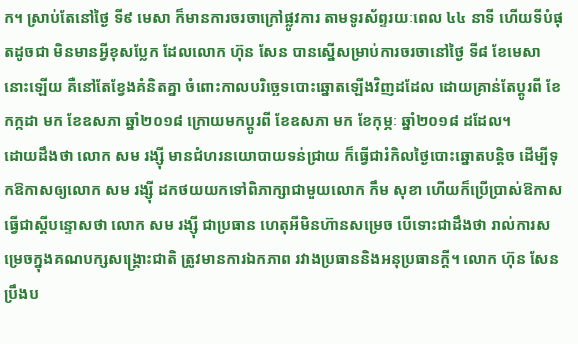ក។ ស្រាប់តែនៅថ្ងៃ ទី៩ មេសា ក៏មានការចរចាក្រៅផ្លូវការ តាមទូរស័ព្ទរយៈពេល ៤៤ នាទី ហើយទីបំផុតដូចជា មិនមានអ្វីខុសប្លែក ដែលលោក ហ៊ុន សែន បានស្នើសម្រាប់ការចរចានៅថ្ងៃ ទី៨ ខែមេសា នោះឡើយ គឺនៅតែខ្វែងគំនិតគ្នា ចំពោះកាលបរិច្ឆេទបោះឆ្នោតឡើងវិញដដែល ដោយគ្រាន់តែប្តូរពី ខែកក្កដា មក ខែឧសភា ឆ្នាំ២០១៨ ក្រោយមកប្តូរពី ខែឧសភា មក ខែកុម្ភៈ ឆ្នាំ២០១៨ ដដែល។
ដោយដឹងថា លោក សម រង្ស៊ី មានជំហរនយោបាយទន់ជ្រាយ ក៏ធ្វើជារំកិលថ្ងៃបោះឆ្នោតបន្តិច ដើម្បីទុកឱកាសឲ្យលោក សម រង្ស៊ី ដកថយយកទៅពិភាក្សាជាមួយលោក កឹម សុខា ហើយក៏ប្រើប្រាស់ឱកាសធ្វើជាស្តីបន្ទោសថា លោក សម រង្ស៊ី ជាប្រធាន ហេតុអីមិនហ៊ានសម្រេច បើទោះជាដឹងថា រាល់ការសម្រេចក្នុងគណបក្សសង្គ្រោះជាតិ ត្រូវមានការឯកភាព រវាងប្រធាននិងអនុប្រធានក្តី។ លោក ហ៊ុន សែន ប្រឹងប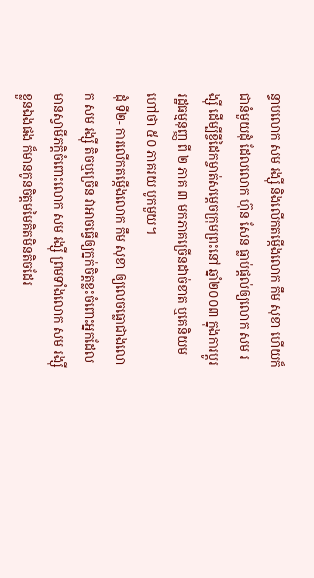ន្ទាបលោក សម រង្ស៊ី និងលើកតម្កើងលោក កឹម សុខា ហើយក៏ជានំមួយដុំ ដែលលោក ហ៊ុន សែន ធ្លាប់ផ្តល់ឲ្យលោក សម រង្ស៊ី ដើម្បីខ្ចីដៃកម្ចាត់សម្តេចក្រុមព្រះនៅ ឆ្នាំ២០០៣ ក្នុងការប្តូររដ្ឋធម្មនុញ្ញ ពី ២ ភាគ ៣ មកភាគច្រើនដាច់ខាត ឬគេនិយមហៅថា ៥០ ភាគរយ បូកមួយ។
ដុំ ទី២- ការលើកតម្កើងលោក កឹម សុខា ឲ្យលេចធ្លោជាងលោក សម រង្ស៊ី តិចឬច្រើន វាអាចធ្វើឲ្យក្នក់ចិត្តខ្លះចំពោះអ្នកដែលមានស្វាមីភក្តិចំពោះលោក សម រង្ស៊ី ព្រមទាំងលោក សម រង្ស៊ី ខ្លួនឯងផង ក៏មានកូនចិត្តមមៃគិតមិនតិចដែរ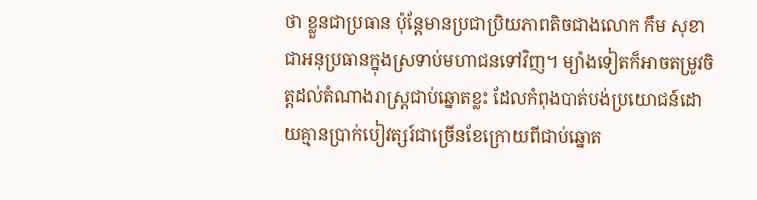ថា ខ្លួនជាប្រធាន ប៉ុន្តែមានប្រជាប្រិយភាពតិចជាងលោក កឹម សុខា ជាអនុប្រធានក្នុងស្រទាប់មហាជនទៅវិញ។ ម្យ៉ាងទៀតក៏អាចតម្រូវចិត្តដល់តំណាងរាស្ត្រជាប់ឆ្នោតខ្លះ ដែលកំពុងបាត់បង់ប្រយោជន៍ដោយគ្មានប្រាក់បៀវត្សរ៍ជាច្រើនខែក្រោយពីជាប់ឆ្នោត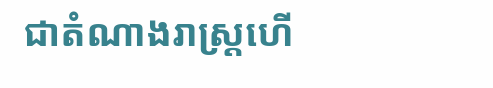ជាតំណាងរាស្ត្រហើ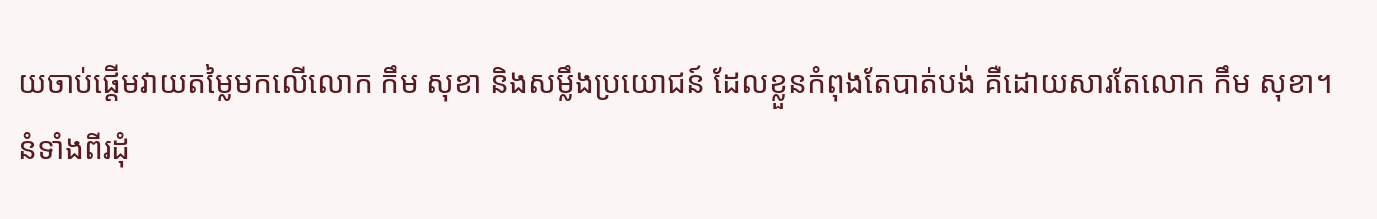យចាប់ផ្តើមវាយតម្លៃមកលើលោក កឹម សុខា និងសម្លឹងប្រយោជន៍ ដែលខ្លួនកំពុងតែបាត់បង់ គឺដោយសារតែលោក កឹម សុខា។
នំទាំងពីរដុំ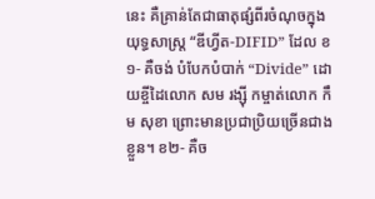នេះ គឺគ្រាន់តែជាធាតុផ្សំពីរចំណុចក្នុងយុទ្ធសាស្ត្រ “ឌីហ្វីត-DIFID” ដែល ខ ១- គឺចង់ បំបែកបំបាក់ “Divide” ដោយខ្ចីដៃលោក សម រង្ស៊ី កម្ចាត់លោក កឹម សុខា ព្រោះមានប្រជាប្រិយច្រើនជាងខ្លួន។ ខ២- គឺច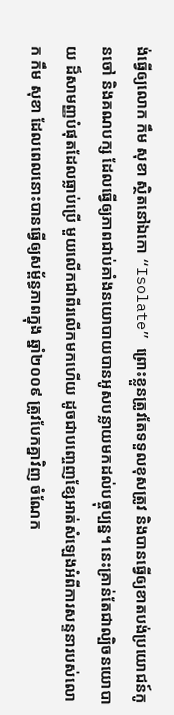ង់ធ្វើឲ្យលោក កឹម សុខា ស្ថិតនៅឯកោ “Isolate” ព្រោះខ្លួនត្រូវតែទទួលខុសត្រូវ និងបានធ្វើឲ្យខាតបង់ប្រយោជន៍កូនចៅ និងគណបក្ស ដែលធ្វើឲ្យភាពជាប់គាំងនយោបាយបានអូសបន្លាយមកដល់បច្ចុប្បន្ន។ នេះគ្រាន់តែជាល្បិចនយោបាយ ដ៏សាមញ្ញបំផុតដែលធ្លាប់ប្រើ មួយលើកជាពីរលើកមកហើយ ដូចជាបញ្ចេញខ្សែអាត់សំឡេងអំពីការសន្ទនារបស់លោក កឹម សុខា ដែលពេលនោះបានធ្វើឲ្យសម្ព័ន្ធភាពក្នុង ឆ្នាំ២០០៩ ត្រូវបែកគ្នាវិញ ចំណែក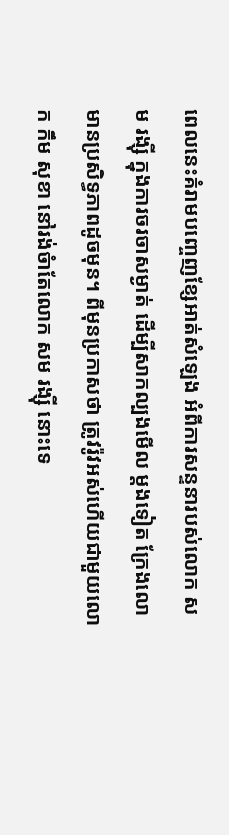ពេលនេះគំរាមបញ្ចេញខ្សែអាត់សំឡេង អំពីការសន្ទនារបស់លោក សម រង្ស៊ី ក្នុងការចរចាសម្ងាត់ ដើម្បីសាកល្បងមើល ម្តងទៀត ក្រែងលោមានប្រសិទ្ធភាពដូចមុន។ ពីមុនប្រកាសថា ត្រូវរ៉ូវអស់ហើយជាមួយលោក កឹម សុខា នៅរង់ចំាតែលោក សម រង្ស៊ី នោះទេ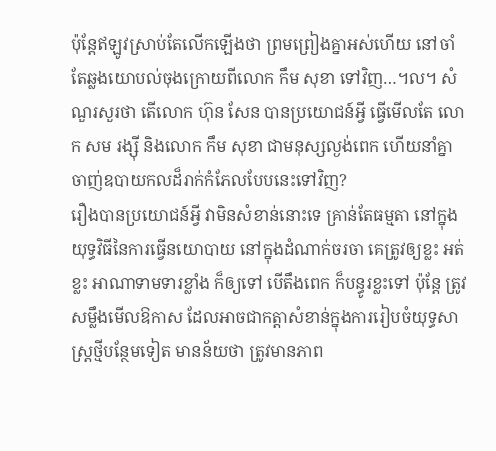ប៉ុន្តែឥឡូវស្រាប់តែលើកឡើងថា ព្រមព្រៀងគ្នាអស់ហើយ នៅចាំតែឆ្លងយោបល់ចុងក្រោយពីលោក កឹម សុខា ទៅវិញ…។ល។ សំណួរសួរថា តើលោក ហ៊ុន សែន បានប្រយោជន៍អ្វី ធ្វើមើលតែ លោក សម រង្ស៊ី និងលោក កឹម សុខា ជាមនុស្សល្ងង់ពេក ហើយនាំគ្នាចាញ់ឧបាយកលដ៏រាក់កំភែលបែបនេះទៅវិញ?
រឿងបានប្រយោជន៍អ្វី វាមិនសំខាន់នោះទេ គ្រាន់តែធម្មតា នៅក្នុងយុទ្ធវិធីនៃការធ្វើនយោបាយ នៅក្នុងដំណាក់ចរចា គេត្រូវឲ្យខ្លះ អត់ខ្លះ អាណាទាមទារខ្លាំង ក៏ឲ្យទៅ បើតឹងពេក ក៏បន្ធូរខ្លះទៅ ប៉ុន្តែ ត្រូវសម្លឹងមើលឱកាស ដែលអាចជាកត្តាសំខាន់ក្នុងការរៀបចំយុទ្ធសាស្ត្រថ្មីបន្ថែមទៀត មានន័យថា ត្រូវមានភាព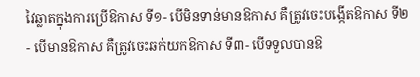វៃឆ្លាតក្នុងការប្រើឱកាស ទី១- បើមិនទាន់មានឱកាស គឺត្រូវចេះបង្កើតឱកាស ទី២- បើមានឱកាស គឺត្រូវចេះឆក់យកឱកាស ទី៣- បើទទួលបានឱ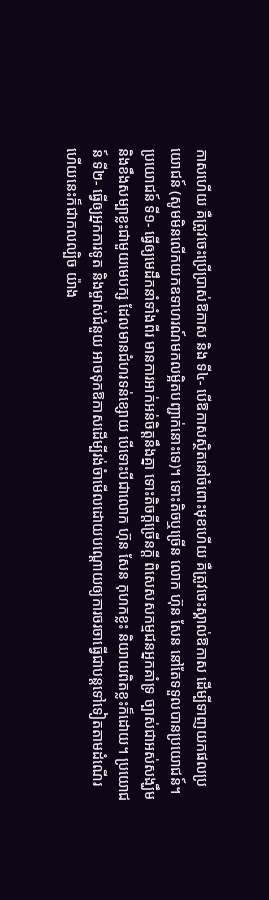កាសហើយ គឺត្រូវចេះប្រើប្រាស់ឱកាស និង ទី៤- បើឱកាសស្ថិតនៅចំពោះមុខហើយ គឺត្រូវចេះស្គាល់ឱកាស ដើម្បីទាញយកផលប្រយោជន៍ (សូមមិនលើកយកឧទាហរណ៍មកលម្អិតបញ្ជាក់នោះទេ)។ ទោះតិចឬច្រើន លោក ហ៊ុន សែន នៅតែទទួលបានប្រយោជន៍។ ប្រយោជន៍ ទី១- ធ្វើឲ្យមេដឹកនាំទាំងពីរ មានការអាក់អន់ចិត្តនឹងគ្នា ទោះតិចក្តីច្រើនក្តី ពិសេសសកម្មជនអ្នកគាំទ្រ ច្បាស់ជាអស់សង្ឃឹម និងខឹងសម្បាខ្លះជាមួយមេបក្ស ដែលមានជំហរទន់ខ្សោយ បើទោះបីជាលោក ហ៊ុន សែន កុហកខ្លះ និយាយពិតខ្លះក៏ដោយ។ ប្រយោជន៍ ទី២- ធ្វើឲ្យអ្នកការទូត និងម្ចាស់ជំនួយ អាចទុកឱកាសដើម្បីរង់ចំាមើលដោយបណ្តោយឲ្យការចរចាធ្វើជាបន្តទៅទៀតតាមដំណើរ ហើយនេះក៏ជាកលល្បិច យ៉ាង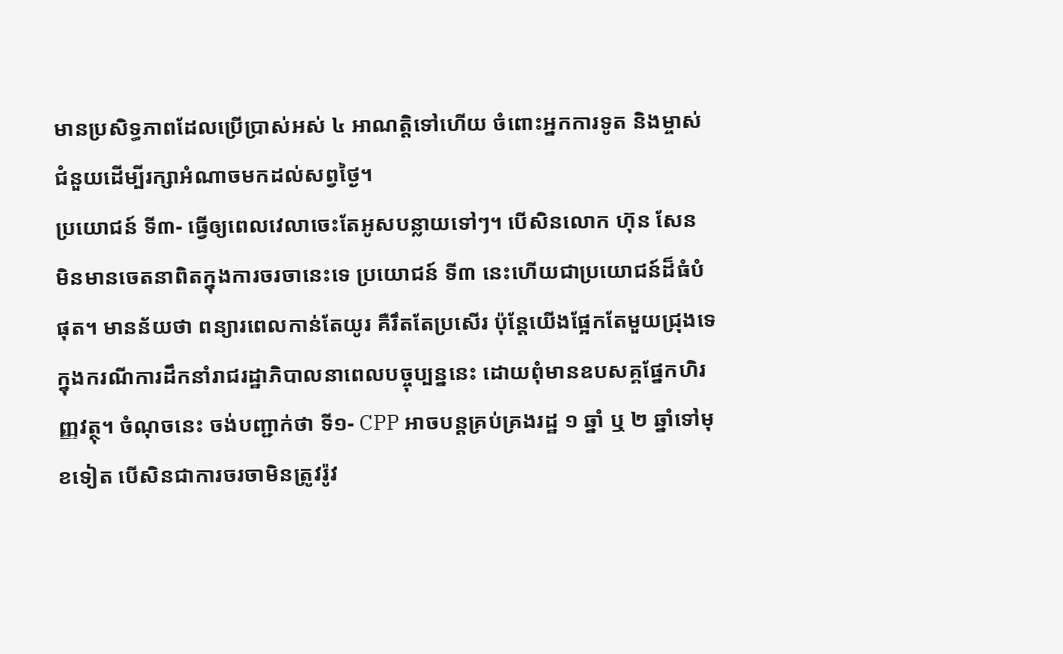មានប្រសិទ្ធភាពដែលប្រើប្រាស់អស់ ៤ អាណត្តិទៅហើយ ចំពោះអ្នកការទូត និងម្ចាស់ជំនួយដើម្បីរក្សាអំណាចមកដល់សព្វថ្ងៃ។
ប្រយោជន៍ ទី៣- ធ្វើឲ្យពេលវេលាចេះតែអូសបន្លាយទៅៗ។ បើសិនលោក ហ៊ុន សែន មិនមានចេតនាពិតក្នុងការចរចានេះទេ ប្រយោជន៍ ទី៣ នេះហើយជាប្រយោជន៍ដ៏ធំបំផុត។ មានន័យថា ពន្យារពេលកាន់តែយូរ គឺរឹតតែប្រសើរ ប៉ុន្តែយើងផ្អែកតែមួយជ្រុងទេ ក្នុងករណីការដឹកនាំរាជរដ្ឋាភិបាលនាពេលបច្ចុប្បន្ននេះ ដោយពុំមានឧបសគ្គផែ្នកហិរញ្ញវត្ថុ។ ចំណុចនេះ ចង់បញ្ជាក់ថា ទី១- CPP អាចបន្តគ្រប់គ្រងរដ្ឋ ១ ឆ្នាំ ឬ ២ ឆ្នាំទៅមុខទៀត បើសិនជាការចរចាមិនត្រូវរ៉ូវ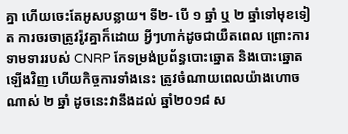គ្នា ហើយចេះតែអូសបន្លាយ។ ទី២- បើ ១ ឆ្នាំ ឬ ២ ឆ្នាំទៅមុខទៀត ការចរចាត្រូវរ៉ូវគ្នាក៏ដោយ អ្វីៗហាក់ដូចជាយឺតពេល ព្រោះការទាមទាររបស់ CNRP កែទម្រង់ប្រព័ន្ធបោះឆ្នោត និងបោះឆ្នោតឡើងវិញ ហើយកិច្ចការទាំងនេះ ត្រូវចំណាយពេលយ៉ាងហោចណាស់ ២ ឆ្នាំ ដូចនេះវានឹងដល់ ឆ្នាំ២០១៨ ស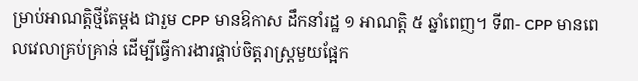ម្រាប់អាណត្តិថ្មីតែម្តង ជារួម CPP មានឱកាស ដឹកនាំរដ្ឋ ១ អាណត្តិ ៥ ឆ្នាំពេញ។ ទី៣- CPP មានពេលវេលាគ្រប់គ្រាន់ ដើម្បីធ្វើការងារផ្គាប់ចិត្តរាស្ត្រមួយផ្អែក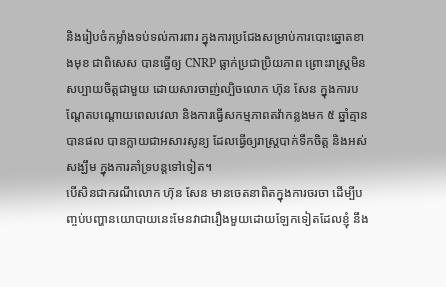និងរៀបចំកម្លាំងទប់ទល់ការពារ ក្នុងការប្រជែងសម្រាប់ការបោះឆ្នោតខាងមុខ ជាពិសេស បានធ្វើឲ្យ CNRP ធ្លាក់ប្រជាប្រិយភាព ព្រោះរាស្រ្តមិនសប្បាយចិត្តជាមួយ ដោយសារចាញ់ល្បិចលោក ហ៊ុន សែន ក្នុងការបណ្តែតបណ្តោយពេលវេលា និងការធ្វើសកម្មភាពតវ៉ាកន្លងមក ៥ ឆ្នាំគ្មានបានផល បានក្លាយជាអសារសូន្យ ដែលធ្វើឲ្យរាស្ត្របាក់ទឹកចិត្ត និងអស់សង្ឃឹម ក្នុងការគាំទ្របន្តទៅទៀត។
បើសិនជាករណីលោក ហ៊ុន សែន មានចេតនាពិតក្នុងការចរចា ដើម្បីបញ្ចប់បញ្ហានយោបាយនេះមែនវាជារឿងមួយដោយឡែកទៀតដែលខ្ញុំ នឹង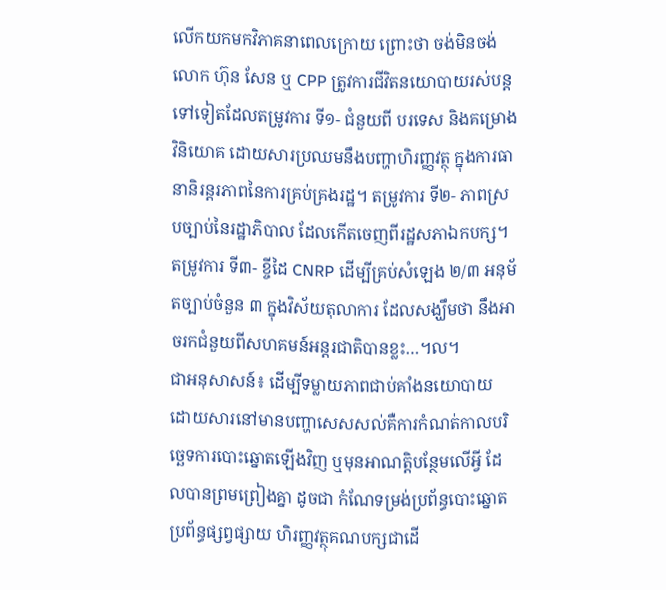លើកយកមកវិភាគនាពេលក្រោយ ព្រោះថា ចង់មិនចង់លោក ហ៊ុន សែន ឬ CPP ត្រូវការជីវិតនយោបាយរស់បន្តទៅទៀតដែលតម្រូវការ ទី១- ជំនួយពី បរទេស និងគម្រោងវិនិយោគ ដោយសារប្រឈមនឹងបញ្ហាហិរញ្ញវត្ថុ ក្នុងការធានានិរន្តរភាពនៃការគ្រប់គ្រងរដ្ឋ។ តម្រូវការ ទី២- ភាពស្របច្បាប់នៃរដ្ឋាភិបាល ដែលកើតចេញពីរដ្ឋសភាឯកបក្ស។ តម្រូវការ ទី៣- ខ្ចីដៃ CNRP ដើម្បីគ្រប់សំឡេង ២/៣ អនុម័តច្បាប់ចំនួន ៣ ក្នុងវិស័យតុលាការ ដែលសង្ឃឹមថា នឹងអាចរកជំនួយពីសហគមន៍អន្តរជាតិបានខ្លះ…។ល។
ជាអនុសាសន៍៖ ដើម្បីទម្លាយភាពជាប់គាំងនយោបាយ ដោយសារនៅមានបញ្ហាសេសសល់គឺការកំណត់កាលបរិច្ឆេទការបោះឆ្នោតឡើងវិញ ឬមុនអាណត្តិបន្ថែមលើអ្វី ដែលបានព្រមព្រៀងគ្នា ដូចជា កំណែទម្រង់ប្រព័ន្ធបោះឆ្នោត ប្រព័ន្ធផ្សព្វផ្សាយ ហិរញ្ញវត្ថុគណបក្សជាដើ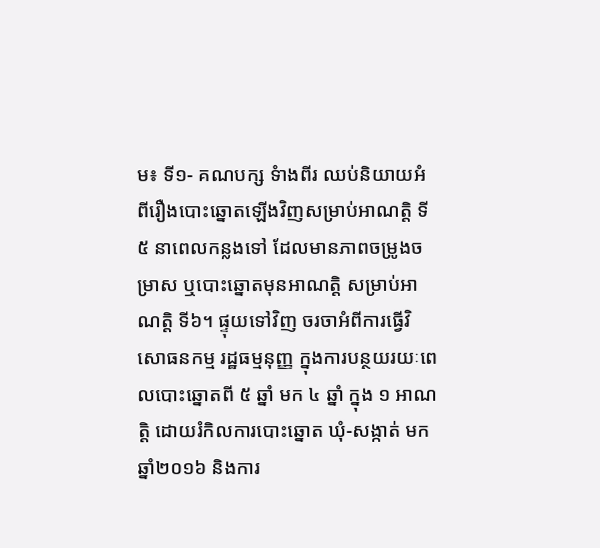ម៖ ទី១- គណបក្ស ទំាងពីរ ឈប់និយាយអំពីរឿងបោះឆ្នោតឡើងវិញសម្រាប់អាណត្តិ ទី៥ នាពេលកន្លងទៅ ដែលមានភាពចម្រូងចម្រាស ឬបោះឆ្នោតមុនអាណត្តិ សម្រាប់អាណត្តិ ទី៦។ ផ្ទុយទៅវិញ ចរចាអំពីការធ្វើវិសោធនកម្ម រដ្ឋធម្មនុញ្ញ ក្នុងការបន្ថយរយៈពេលបោះឆ្នោតពី ៥ ឆ្នាំ មក ៤ ឆ្នាំ ក្នុង ១ អាណត្តិ ដោយរំកិលការបោះឆ្នោត ឃុំ-សង្កាត់ មក ឆ្នាំ២០១៦ និងការ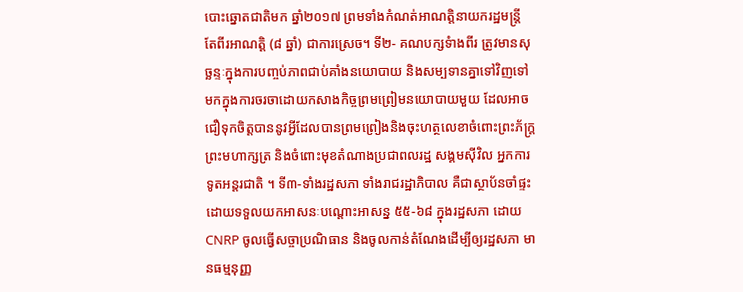បោះឆ្នោតជាតិមក ឆ្នាំ២០១៧ ព្រមទាំងកំណត់អាណត្តិនាយករដ្ឋមន្រ្តី តែពីរអាណត្តិ (៨ ឆ្នាំ) ជាការស្រេច។ ទី២- គណបក្សទំាងពីរ ត្រូវមានសុច្ឆន្ទៈក្នុងការបញ្ចប់ភាពជាប់គាំងនយោបាយ និងសម្បទានគ្នាទៅវិញទៅមកក្នុងការចរចាដោយកសាងកិច្ចព្រមព្រៀមនយោបាយមួយ ដែលអាចជឿទុកចិត្តបាននូវអ្វីដែលបានព្រមព្រៀងនិងចុះហត្ថលេខាចំពោះព្រះភ័ក្រ្តព្រះមហាក្សត្រ និងចំពោះមុខតំណាងប្រជាពលរដ្ឋ សង្គមស៊ីវិល អ្នកការទូតអន្តរជាតិ ។ ទី៣-ទាំងរដ្ឋសភា ទាំងរាជរដ្ឋាភិបាល គឺជាស្ថាប័នចាំផ្ទះ ដោយទទួលយកអាសនៈបណ្តោះអាសន្ន ៥៥-៦៨ ក្នុងរដ្ឋសភា ដោយ CNRP ចូលធ្វើសច្ចាប្រណិធាន និងចូលកាន់តំណែងដើម្បីឲ្យរដ្ឋសភា មានធម្មនុញ្ញ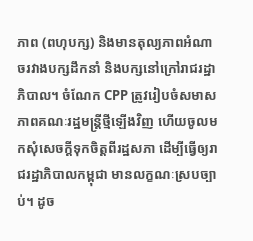ភាព (ពហុបក្ស) និងមានតុល្យភាពអំណាចរវាងបក្សដឹកនាំ និងបក្សនៅក្រៅរាជរដ្ឋាភិបាល។ ចំណែក CPP ត្រូវរៀបចំសមាសភាពគណៈរដ្ឋមន្រ្តីថ្មីឡើងវិញ ហើយចូលមកសុំសេចក្តីទុកចិត្តពីរដ្ឋសភា ដើម្បីធ្វើឲ្យរាជរដ្ឋាភិបាលកម្ពុជា មានលក្ខណៈស្របច្បាប់។ ដូច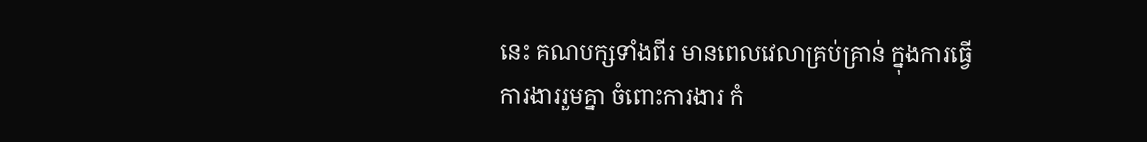នេះ គណបក្សទាំងពីរ មានពេលវេលាគ្រប់គ្រាន់ ក្នុងការធ្វើការងាររួមគ្នា ចំពោះការងារ កំ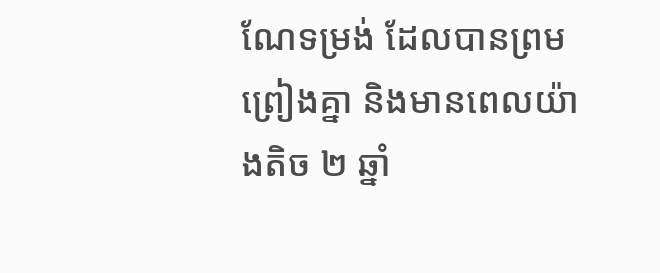ណែទម្រង់ ដែលបានព្រមព្រៀងគ្នា និងមានពេលយ៉ាងតិច ២ ឆ្នាំ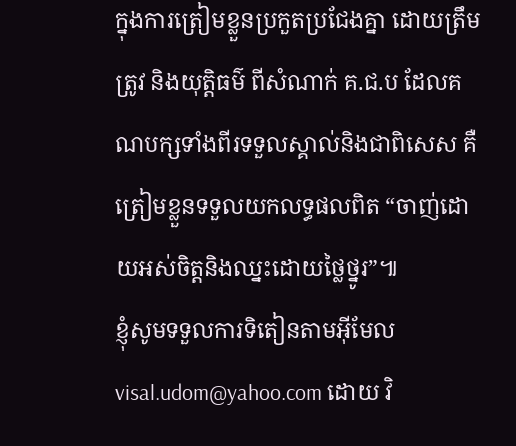ក្នុងការត្រៀមខ្លួនប្រកួតប្រជែងគ្នា ដោយត្រឹមត្រូវ និងយុត្តិធម៌ ពីសំណាក់ គ.ជ.ប ដែលគណបក្សទាំងពីរទទួលស្គាល់និងជាពិសេស គឺត្រៀមខ្លួនទទួលយកលទ្ធផលពិត “ចាញ់ដោយអស់ចិត្តនិងឈ្នះដោយថ្លៃថ្នូរ”៕
ខ្ញុំសូមទទួលការទិតៀនតាមអ៊ីមែល visal.udom@yahoo.com ដោយ វិ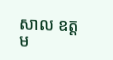សាល ឧត្តម